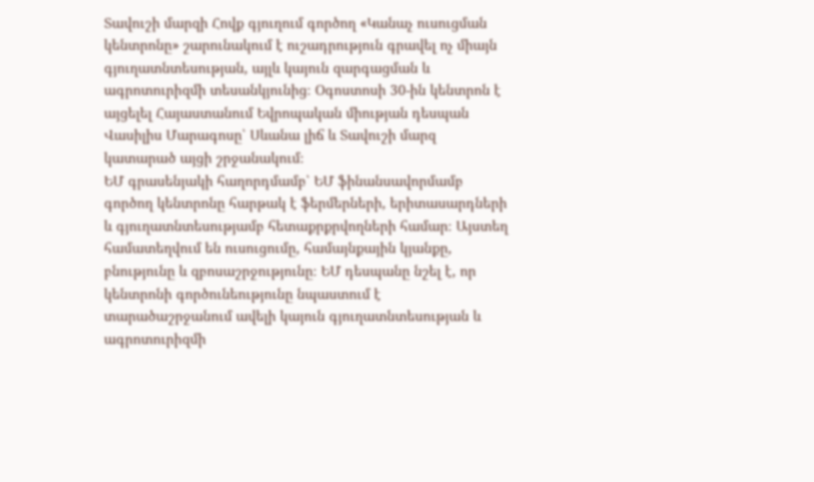Տավուշի մարզի Հովք գյուղում գործող «Կանաչ ուսուցման կենտրոնը» շարունակում է ուշադրություն գրավել ոչ միայն գյուղատնտեսության, այլև կայուն զարգացման և ագրոտուրիզմի տեսանկյունից։ Օգոստոսի 30-ին կենտրոն է այցելել Հայաստանում Եվրոպական միության դեսպան Վասիլիս Մարագոսը՝ Սևանա լիճ և Տավուշի մարզ կատարած այցի շրջանակում։
ԵՄ գրասենյակի հաղորդմամբ՝ ԵՄ ֆինանսավորմամբ գործող կենտրոնը հարթակ է ֆերմերների, երիտասարդների և գյուղատնտեսությամբ հետաքրքրվողների համար։ Այստեղ համատեղվում են ուսուցումը, համայնքային կյանքը, բնությունը և զբոսաշրջությունը։ ԵՄ դեսպանը նշել է, որ կենտրոնի գործունեությունը նպաստում է տարածաշրջանում ավելի կայուն գյուղատնտեսության և ագրոտուրիզմի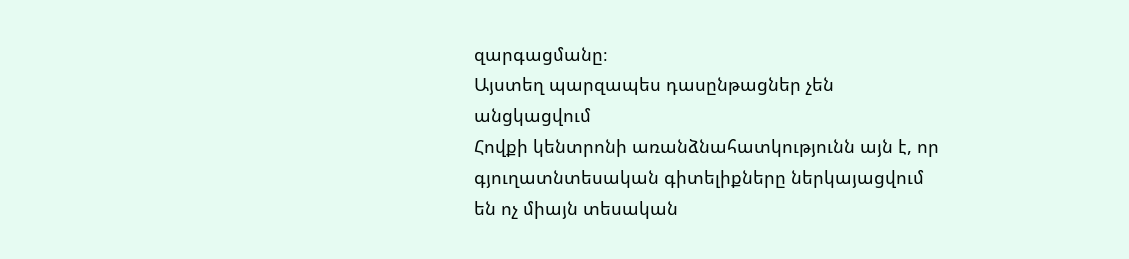զարգացմանը։
Այստեղ պարզապես դասընթացներ չեն անցկացվում
Հովքի կենտրոնի առանձնահատկությունն այն է, որ գյուղատնտեսական գիտելիքները ներկայացվում են ոչ միայն տեսական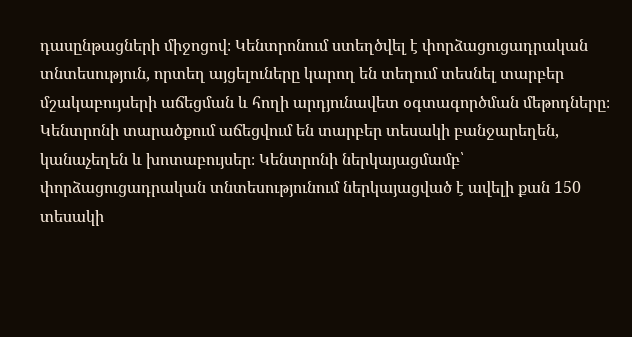դասընթացների միջոցով։ Կենտրոնում ստեղծվել է փորձացուցադրական տնտեսություն, որտեղ այցելուները կարող են տեղում տեսնել տարբեր մշակաբույսերի աճեցման և հողի արդյունավետ օգտագործման մեթոդները։
Կենտրոնի տարածքում աճեցվում են տարբեր տեսակի բանջարեղեն, կանաչեղեն և խոտաբույսեր։ Կենտրոնի ներկայացմամբ՝ փորձացուցադրական տնտեսությունում ներկայացված է ավելի քան 150 տեսակի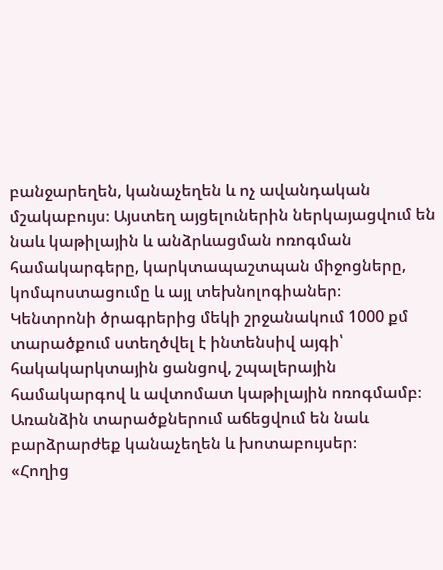բանջարեղեն, կանաչեղեն և ոչ ավանդական մշակաբույս։ Այստեղ այցելուներին ներկայացվում են նաև կաթիլային և անձրևացման ոռոգման համակարգերը, կարկտապաշտպան միջոցները, կոմպոստացումը և այլ տեխնոլոգիաներ։
Կենտրոնի ծրագրերից մեկի շրջանակում 1000 քմ տարածքում ստեղծվել է ինտենսիվ այգի՝ հակակարկտային ցանցով, շպալերային համակարգով և ավտոմատ կաթիլային ոռոգմամբ։ Առանձին տարածքներում աճեցվում են նաև բարձրարժեք կանաչեղեն և խոտաբույսեր։
«Հողից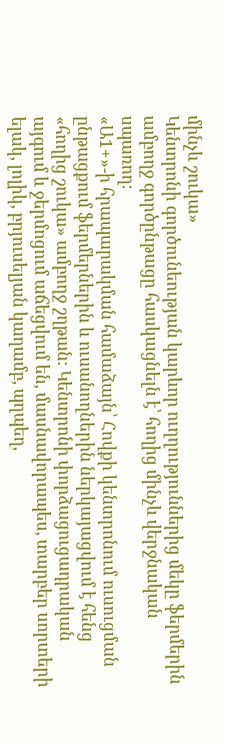մինչև շուկա»
Կենտրոնի գործունեության կարևոր ուղղություններից մեկը ֆերմերին ամբողջ գործընթացը հասկացնելն է՝ հողից մինչև վերջնական սպառող։
«Ա1+»-ի հրապարակման համաձայն՝ Հովքի կենտրոնում ուսուցման ընթացքում ֆերմերներին և ուսանողներին ներկայացվում է հենց «հողից շուկա» ամբողջ շղթան։ Կենտրոնի փորձացուցադրական այգում և ջերմոցում աճեցվում են, մասնավորապես, տարբեր սորտերի ելակ, լոլիկ, բրյուսելյան կաղամբ, պղպեղ,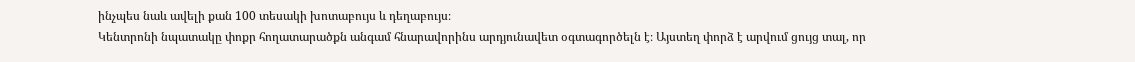ինչպես նաև ավելի քան 100 տեսակի խոտաբույս և դեղաբույս։
Կենտրոնի նպատակը փոքր հողատարածքն անգամ հնարավորինս արդյունավետ օգտագործելն է։ Այստեղ փորձ է արվում ցույց տալ, որ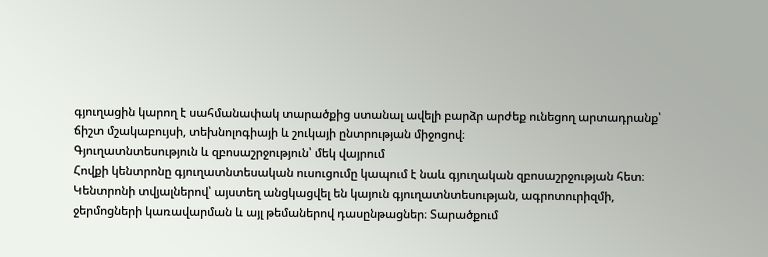գյուղացին կարող է սահմանափակ տարածքից ստանալ ավելի բարձր արժեք ունեցող արտադրանք՝ ճիշտ մշակաբույսի, տեխնոլոգիայի և շուկայի ընտրության միջոցով։
Գյուղատնտեսություն և զբոսաշրջություն՝ մեկ վայրում
Հովքի կենտրոնը գյուղատնտեսական ուսուցումը կապում է նաև գյուղական զբոսաշրջության հետ։
Կենտրոնի տվյալներով՝ այստեղ անցկացվել են կայուն գյուղատնտեսության, ագրոտուրիզմի, ջերմոցների կառավարման և այլ թեմաներով դասընթացներ։ Տարածքում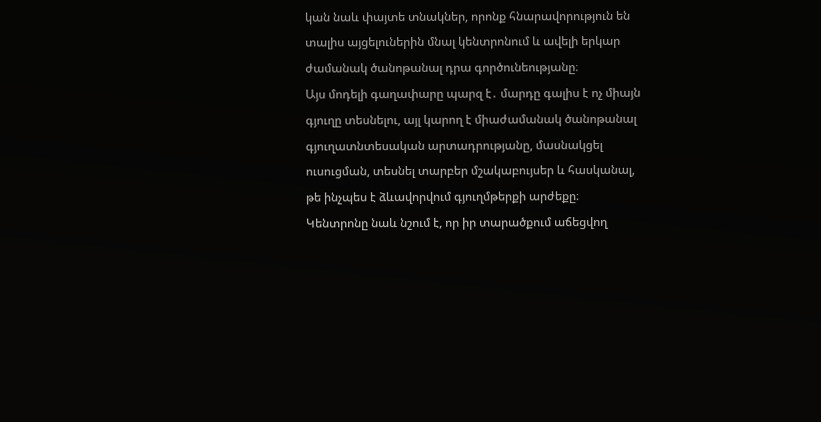կան նաև փայտե տնակներ, որոնք հնարավորություն են տալիս այցելուներին մնալ կենտրոնում և ավելի երկար ժամանակ ծանոթանալ դրա գործունեությանը։
Այս մոդելի գաղափարը պարզ է․ մարդը գալիս է ոչ միայն գյուղը տեսնելու, այլ կարող է միաժամանակ ծանոթանալ գյուղատնտեսական արտադրությանը, մասնակցել ուսուցման, տեսնել տարբեր մշակաբույսեր և հասկանալ, թե ինչպես է ձևավորվում գյուղմթերքի արժեքը։
Կենտրոնը նաև նշում է, որ իր տարածքում աճեցվող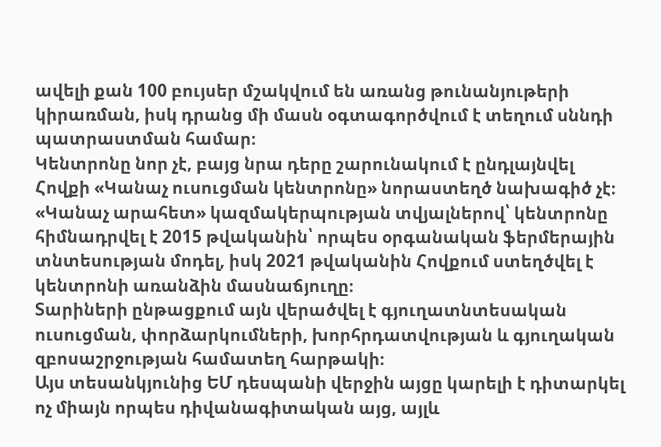ավելի քան 100 բույսեր մշակվում են առանց թունանյութերի կիրառման, իսկ դրանց մի մասն օգտագործվում է տեղում սննդի պատրաստման համար։
Կենտրոնը նոր չէ, բայց նրա դերը շարունակում է ընդլայնվել
Հովքի «Կանաչ ուսուցման կենտրոնը» նորաստեղծ նախագիծ չէ։ «Կանաչ արահետ» կազմակերպության տվյալներով՝ կենտրոնը հիմնադրվել է 2015 թվականին՝ որպես օրգանական ֆերմերային տնտեսության մոդել, իսկ 2021 թվականին Հովքում ստեղծվել է կենտրոնի առանձին մասնաճյուղը։
Տարիների ընթացքում այն վերածվել է գյուղատնտեսական ուսուցման, փորձարկումների, խորհրդատվության և գյուղական զբոսաշրջության համատեղ հարթակի։
Այս տեսանկյունից ԵՄ դեսպանի վերջին այցը կարելի է դիտարկել ոչ միայն որպես դիվանագիտական այց, այլև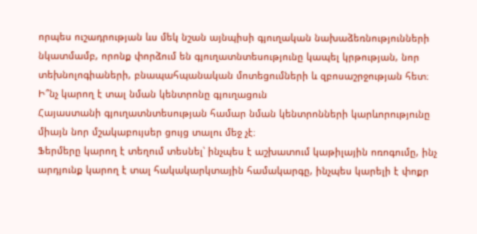որպես ուշադրության ևս մեկ նշան այնպիսի գյուղական նախաձեռնությունների նկատմամբ, որոնք փորձում են գյուղատնտեսությունը կապել կրթության, նոր տեխնոլոգիաների, բնապահպանական մոտեցումների և զբոսաշրջության հետ։
Ի՞նչ կարող է տալ նման կենտրոնը գյուղացուն
Հայաստանի գյուղատնտեսության համար նման կենտրոնների կարևորությունը միայն նոր մշակաբույսեր ցույց տալու մեջ չէ։
Ֆերմերը կարող է տեղում տեսնել՝ ինչպես է աշխատում կաթիլային ոռոգումը, ինչ արդյունք կարող է տալ հակակարկտային համակարգը, ինչպես կարելի է փոքր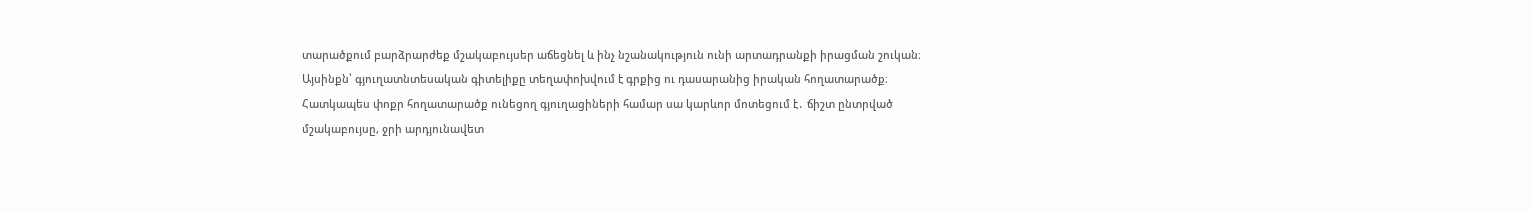տարածքում բարձրարժեք մշակաբույսեր աճեցնել և ինչ նշանակություն ունի արտադրանքի իրացման շուկան։
Այսինքն՝ գյուղատնտեսական գիտելիքը տեղափոխվում է գրքից ու դասարանից իրական հողատարածք։
Հատկապես փոքր հողատարածք ունեցող գյուղացիների համար սա կարևոր մոտեցում է․ ճիշտ ընտրված մշակաբույսը, ջրի արդյունավետ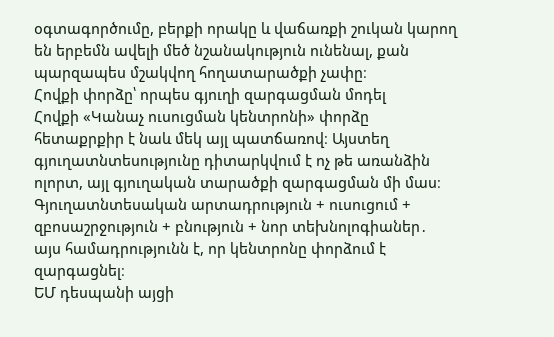օգտագործումը, բերքի որակը և վաճառքի շուկան կարող են երբեմն ավելի մեծ նշանակություն ունենալ, քան պարզապես մշակվող հողատարածքի չափը։
Հովքի փորձը՝ որպես գյուղի զարգացման մոդել
Հովքի «Կանաչ ուսուցման կենտրոնի» փորձը հետաքրքիր է նաև մեկ այլ պատճառով։ Այստեղ գյուղատնտեսությունը դիտարկվում է ոչ թե առանձին ոլորտ, այլ գյուղական տարածքի զարգացման մի մաս։
Գյուղատնտեսական արտադրություն + ուսուցում + զբոսաշրջություն + բնություն + նոր տեխնոլոգիաներ․ այս համադրությունն է, որ կենտրոնը փորձում է զարգացնել։
ԵՄ դեսպանի այցի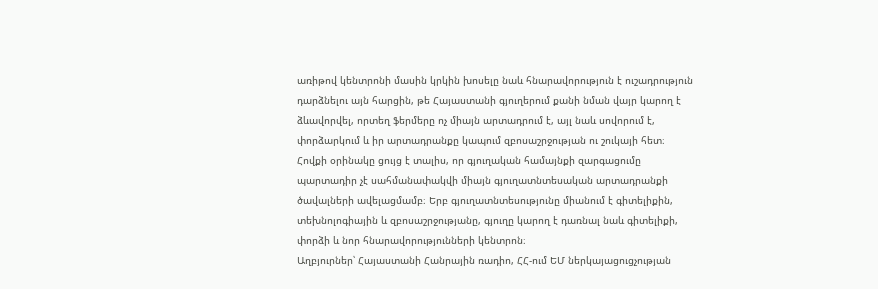առիթով կենտրոնի մասին կրկին խոսելը նաև հնարավորություն է ուշադրություն դարձնելու այն հարցին, թե Հայաստանի գյուղերում քանի նման վայր կարող է ձևավորվել, որտեղ ֆերմերը ոչ միայն արտադրում է, այլ նաև սովորում է, փորձարկում և իր արտադրանքը կապում զբոսաշրջության ու շուկայի հետ։
Հովքի օրինակը ցույց է տալիս, որ գյուղական համայնքի զարգացումը պարտադիր չէ սահմանափակվի միայն գյուղատնտեսական արտադրանքի ծավալների ավելացմամբ։ Երբ գյուղատնտեսությունը միանում է գիտելիքին, տեխնոլոգիային և զբոսաշրջությանը, գյուղը կարող է դառնալ նաև գիտելիքի, փորձի և նոր հնարավորությունների կենտրոն։
Աղբյուրներ՝ Հայաստանի Հանրային ռադիո, ՀՀ-ում ԵՄ ներկայացուցչության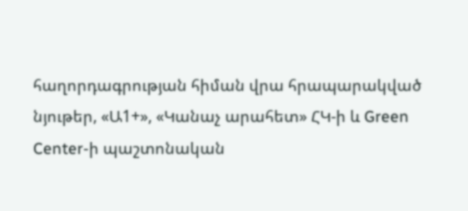հաղորդագրության հիման վրա հրապարակված նյութեր, «Ա1+», «Կանաչ արահետ» ՀԿ-ի և Green Center-ի պաշտոնական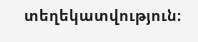տեղեկատվություն։